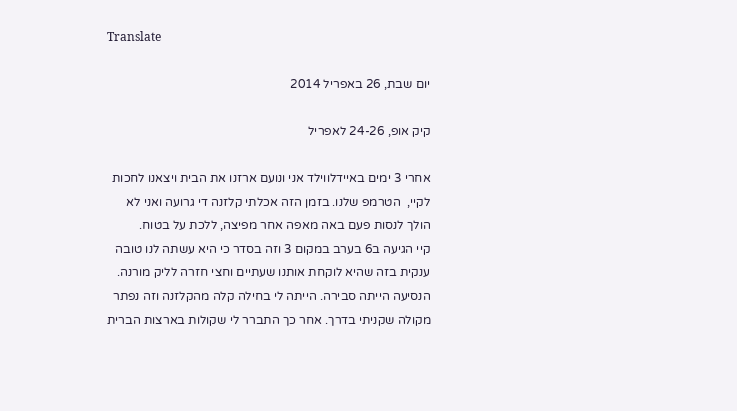Translate

יום שבת, 26 באפריל 2014

קיק אופ, 24-26 לאפריל

אחרי 3 ימים באיידלווילד אני ונועם ארזנו את הבית ויצאנו לחכות לקיי,  הטרמפ שלנו. בזמן הזה אכלתי קלזנה די גרועה ואני לא הולך לנסות פעם באה מאפה אחר מפיצה, ללכת על בטוח.
קיי הגיעה ב6 בערב במקום 3 וזה בסדר כי היא עשתה לנו טובה ענקית בזה שהיא לוקחת אותנו שעתיים וחצי חזרה לליק מורנה.
הנסיעה הייתה סבירה. הייתה לי בחילה קלה מהקלזנה וזה נפתר מקולה שקניתי בדרך. אחר כך התברר לי שקולות בארצות הברית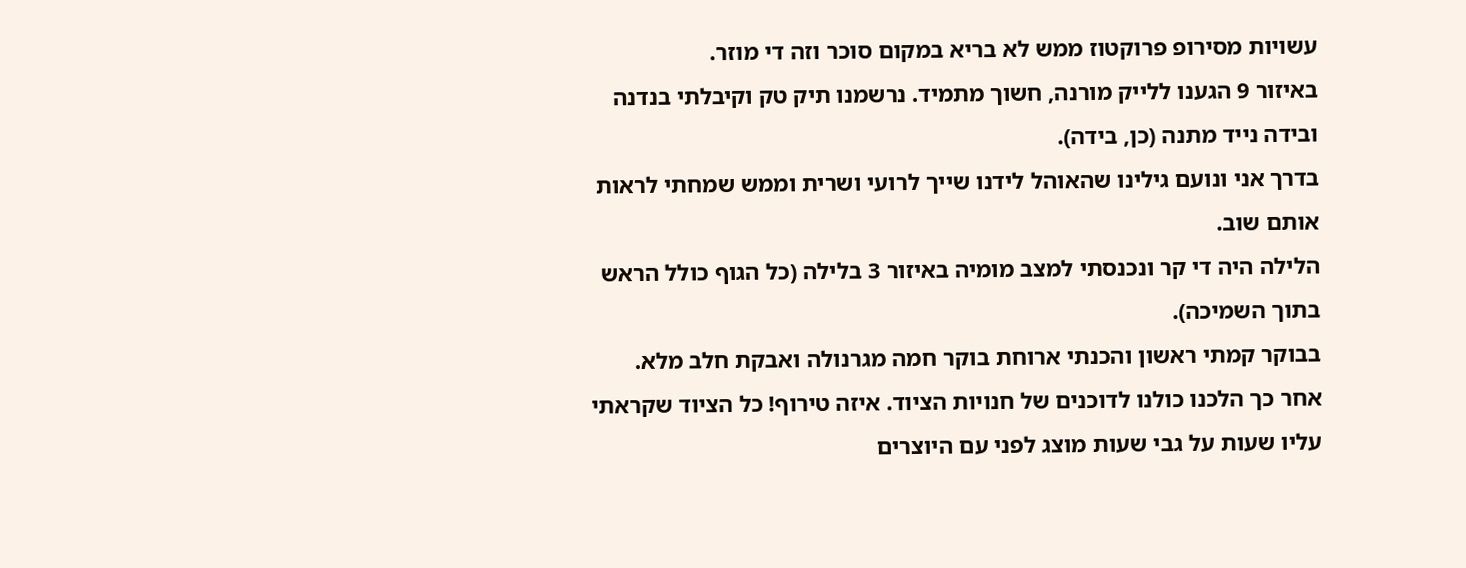עשויות מסירופ פרוקטוז ממש לא בריא במקום סוכר וזה די מוזר.
באיזור 9 הגענו ללייק מורנה, חשוך מתמיד. נרשמנו תיק טק וקיבלתי בנדנה ובידה נייד מתנה (כן, בידה).
בדרך אני ונועם גילינו שהאוהל לידנו שייך לרועי ושרית וממש שמחתי לראות אותם שוב.
הלילה היה די קר ונכנסתי למצב מומיה באיזור 3 בלילה (כל הגוף כולל הראש בתוך השמיכה).
בבוקר קמתי ראשון והכנתי ארוחת בוקר חמה מגרנולה ואבקת חלב מלא.
אחר כך הלכנו כולנו לדוכנים של חנויות הציוד. איזה טירוף! כל הציוד שקראתי עליו שעות על גבי שעות מוצג לפני עם היוצרים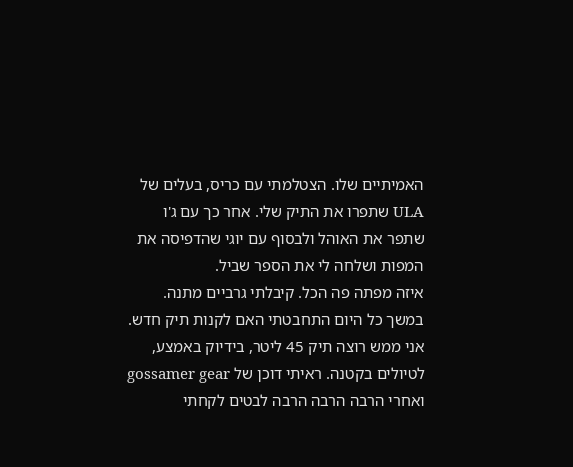האמיתיים שלו. הצטלמתי עם כריס, בעלים של ULA שתפרו את התיק שלי. אחר כך עם ג'ו שתפר את האוהל ולבסוף עם יוגי שהדפיסה את המפות ושלחה לי את הספר שביל.
איזה מפתה פה הכל. קיבלתי גרביים מתנה.
במשך כל היום התחבטתי האם לקנות תיק חדש. אני ממש רוצה תיק 45 ליטר, בידיוק באמצע, לטיולים בקטנה. ראיתי דוכן של gossamer gear ואחרי הרבה הרבה הרבה לבטים לקחתי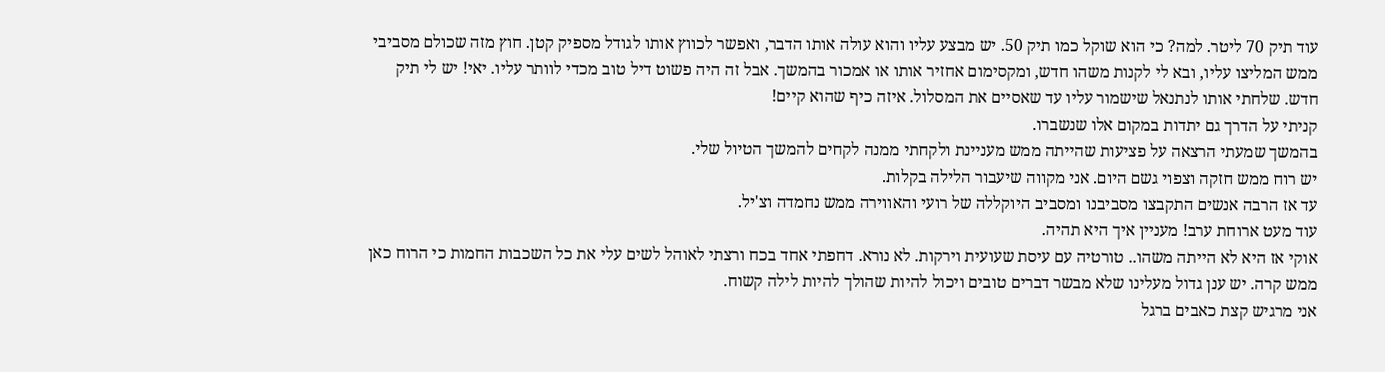עוד תיק 70 ליטר. למה? כי הוא שוקל כמו תיק 50. יש מבצע עליו והוא עולה אותו הדבר, ואפשר לכווץ אותו לגודל מספיק קטן. חוץ מזה שכולם מסביבי ממש המליצו עליו, ובא לי לקנות משהו חדש, ומקסימום אחזיר אותו או אמכור בהמשך. אבל זה היה פשוט דיל טוב מכדי לוותר עליו. יאי! יש לי תיק חדש. שלחתי אותו לנתנאל שישמור עליו עד שאסיים את המסלול. איזה כיף שהוא קיים!
קניתי על הדרך גם יתדות במקום אלו שנשברו.
בהמשך שמעתי הרצאה על פציעות שהייתה ממש מעניינת ולקחתי ממנה לקחים להמשך הטיול שלי.
יש רוח ממש חזקה וצפוי גשם היום. אני מקווה שיעבור הלילה בקלות.
עד אז הרבה אנשים התקבצו מסביבנו ומסביב היוקללה של רועי והאווירה ממש נחמדה וצ'יל.
עוד מעט ארוחת ערב! מעניין איך היא תהיה.
אוקי אז היא לא הייתה משהו.. טורטיה עם עיסת שעועית וירקות. לא נורא. דחפתי אחד בכח ורצתי לאוהל לשים עלי את כל השכבות החמות כי הרוח כאן ממש קרה. יש ענן גדול מעלינו שלא מבשר דברים טובים ויכול להיות שהולך להיות לילה קשוח.
אני מרגיש קצת כאבים ברגל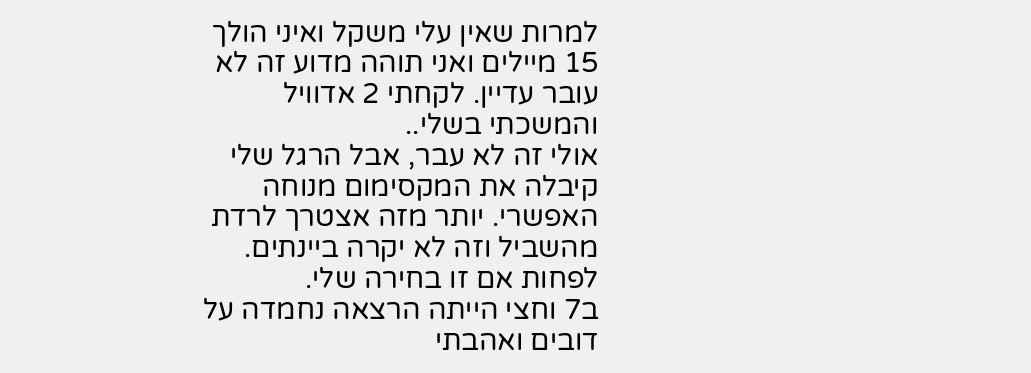למרות שאין עלי משקל ואיני הולך 15 מיילים ואני תוהה מדוע זה לא עובר עדיין. לקחתי 2 אדוויל והמשכתי בשלי..
אולי זה לא עבר, אבל הרגל שלי קיבלה את המקסימום מנוחה האפשרי. יותר מזה אצטרך לרדת מהשביל וזה לא יקרה ביינתים. לפחות אם זו בחירה שלי.
ב7 וחצי הייתה הרצאה נחמדה על דובים ואהבתי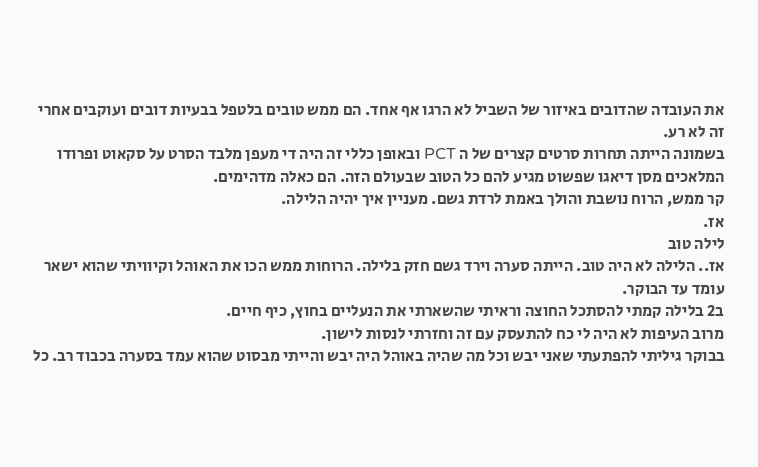את העובדה שהדובים באיזור של השביל לא הרגו אף אחד. הם ממש טובים בלטפל בבעיות דובים ועוקבים אחרי זה לא רע.
בשמונה הייתה תחרות סרטים קצרים של ה PCT ובאופן כללי זה היה די מעפן מלבד הסרט על סקאוט ופרודו המלאכים מסן דיאגו שפשוט מגיע להם כל הטוב שבעולם הזה. הם כאלה מדהימים.
קר ממש, הרוח נושבת והולך באמת לרדת גשם. מעניין איך יהיה הלילה.
אז.
לילה טוב
אז.. הלילה לא היה טוב. הייתה סערה וירד גשם חזק בלילה. הרוחות ממש הכו את האוהל וקיוויתי שהוא ישאר עומד עד הבוקר.
ב2 בלילה קמתי להסתכל החוצה וראיתי שהשארתי את הנעליים בחוץ, כיף חיים.
מרוב העיפות לא היה לי כח להתעסק עם זה וחזרתי לנסות לישון.
בבוקר גיליתי להפתעתי שאני יבש וכל מה שהיה באוהל היה יבש והייתי מבסוט שהוא עמד בסערה בכבוד רב. כל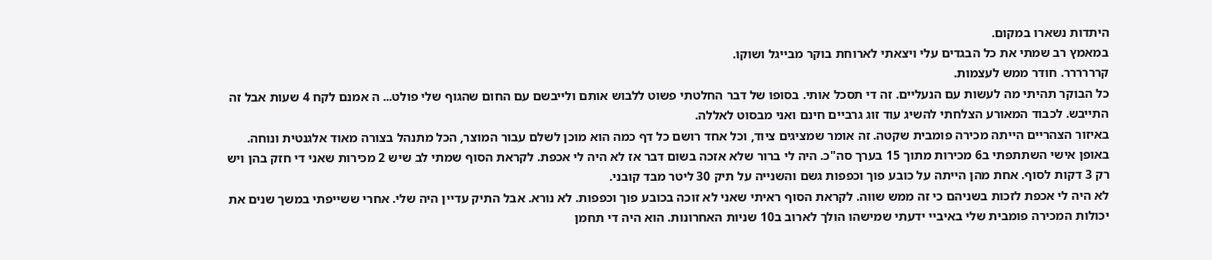היתדות נשארו במקום.
במאמץ רב שמתי את כל הבגדים עלי ויצאתי לארוחת בוקר מבייגל ושוקו.
קרררררר. חודר ממש לעצמות.
כל הבוקר תהיתי מה לעשות עם הנעליים. זה די תסכל אותי. בסופו של דבר החלטתי פשוט ללבוש אותם ולייבשם עם החום שהגוף שלי פולט... ה אמנם לקח 4 שעות אבל זה התייבש. לכבוד המאורע הצלחתי להשיג עוד זוג גרביים חינם ואני מבסוט לאללה.
באיזור הצהריים הייתה מכירה פומבית שקטה. זה אומר שמציגים ציוד, וכל אחד רושם כל דף כמה הוא מוכן לשלם עבור המוצר, הכל מתנהל בצורה מאוד אלגנטית ונוחה. באופן אישי השתתפתי ב6 מכירות מתוך 15 בערך סה"כ. היה לי ברור שלא אזכה בשום דבר אז לא היה לי אכפת. לקראת הסוף שמתי לב שיש 2 מכירות שאני די חזק בהן ויש רק 3 דקות לסוף. אחת מהן הייתה על כובע פוך וכפפות גשם והשנייה על תיק 30 ליטר מבד קובני.
לא היה לי אכפת לזכות בשניהם כי זה ממש שווה. לקראת הסוף ראיתי שאני לא זוכה בכובע פוך וכפפות. לא נורא. אבל התיק עדיין היה שלי. אחרי ששייפתי במשך שנים את יכולות המכירה פומבית שלי באיביי ידעתי שמישהו הולך לארוב ב10 שניות האחרונות. הוא היה די תחמן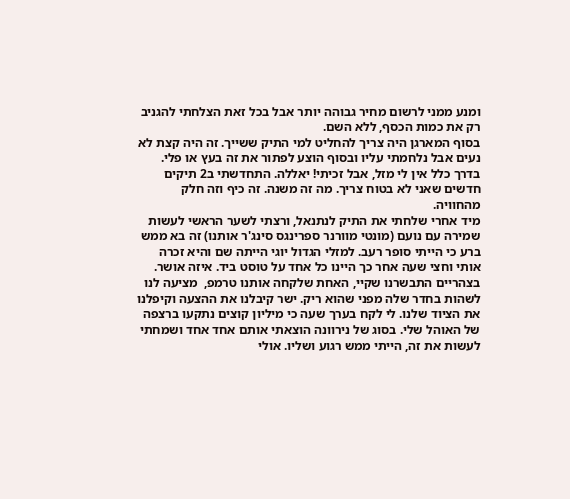ומנע ממני לרשום מחיר גבוהה יותר אבל בכל זאת הצלחתי להגניב רק את כמות הכסף, ללא השם.
בסוף המארגן היה צריך להחליט למי התיק ששייך. זה היה קצת לא נעים אבל נלחמתי עליו ובסוף הוצע לפתור את זה בעץ או פלי.
בדרך כלל אין לי מזל, אבל זכיתי! יאללה. התחדשתי ב2 תיקים חדשים שאני לא בטוח צריך. מה זה משנה. זה כיף וזה חלק מהחוויה.
מיד אחרי שלחתי את התיק לנתנאל, ורצתי לשער הראשי לעשות שמירה עם נועם (מונטי מוורנר ספרינגס סינג'ר אותנו) זה בא ממש ברע כי הייתי סופר רעב. למזלי הגדול יוגי הייתה שם והיא זכרה אותי וחצי שעה אחר כך היינו כל אחד על טוסט ביד. איזה אושר.
בצהריים התבשרנו שקיי, האחת שלקחה אותנו טרמפ,  מציעה לנו לשהות בחדר שלה מפני שהוא ריק. ישר קיבלנו את ההצעה וקיפלנו את הציוד שלנו. לי לקח בערך שעה כי מיליון קוצים נתקעו ברצפה של האוהל שלי. בסוג של נירוונה הוצאתי אותם אחד אחד ושמחתי לעשות את זה, הייתי ממש רגוע ושליו. אולי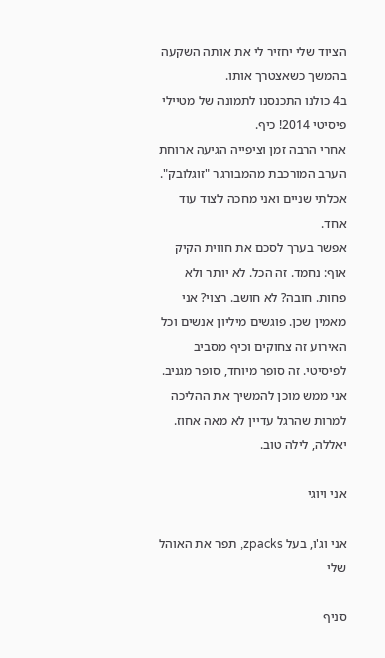הציוד שלי יחזיר לי את אותה השקעה בהמשך כשאצטרך אותו.
ב4 כולנו התכנסנו לתמונה של מטיילי פיסיטי 2014! כיף.
אחרי הרבה זמן וציפייה הגיעה ארוחת הערב המורכבת מהמבורגר "זוגלובק". אכלתי שניים ואני מחכה לצוד עוד אחד.
אפשר בערך לסכם את חווית הקיק אוף: נחמד. זה הכל. לא יותר ולא פחות. חובה? לא חושב. רצוי? אני מאמין שכן. פוגשים מיליון אנשים וכל האירוע זה צחוקים וכיף מסביב לפיסיטי. זה סופר מיוחד, סופר מגניב. אני ממש מוכן להמשיך את ההליכה למרות שהרגל עדיין לא מאה אחוז.
יאללה, לילה טוב.

אני ויוגי

אני וג'ו, בעל zpacks, תפר את האוהל שלי

סניף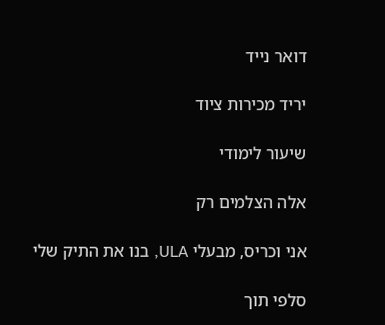דואר נייד

יריד מכירות ציוד

שיעור לימודי

אלה הצלמים רק

אני וכריס, מבעלי ULA, בנו את התיק שלי

סלפי תוך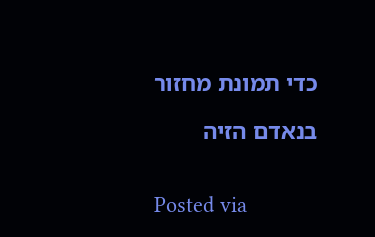כדי תמונת מחזור

בנאדם הזיה


Posted via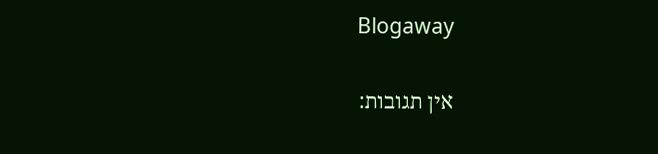Blogaway

אין תגובות: